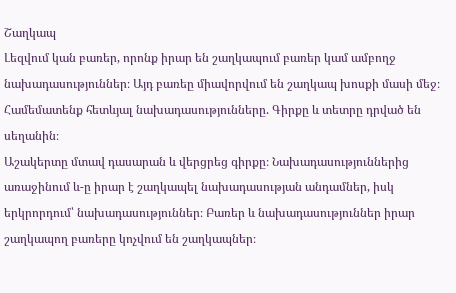Շաղկապ
Լեզվում կան բառեր, որոնք իրար են շաղկապում բառեր կամ ամբողջ
նախադասություններ։ Այդ բառեը միավորվում են շաղկապ խոսքի մասի մեջ։ Համեմատենք հետևյալ նախադասությունները. Գիրքը և տետրը դրված են սեղանին։
Աշակերտը մտավ դասարան և վերցրեց գիրքը։ Նախադասություններից
առաջինում և-ը իրար է շաղկապել նախադասության անդամներ, իսկ երկրորդում՝ նախադասություններ։ Բառեր և նախադասություններ իրար շաղկապող բառերը կոչվում են շաղկապներ։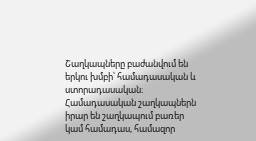Շաղկապները բաժանվում են երկու խմբի՝ համադասական և ստորադասական։ Համադասական շաղկապներն իրար են շաղկապում բառեր կամ համադաս, համազոր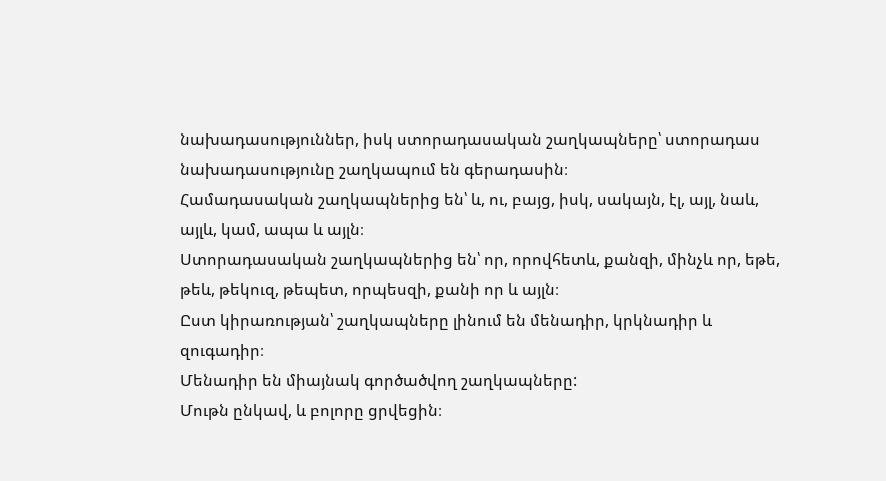նախադասություններ, իսկ ստորադասական շաղկապները՝ ստորադաս նախադասությունը շաղկապում են գերադասին։
Համադասական շաղկապներից են՝ և, ու, բայց, իսկ, սակայն, էլ, այլ, նաև, այլև, կամ, ապա և այլն։
Ստորադասական շաղկապներից են՝ որ, որովհետև, քանզի, մինչև որ, եթե, թեև, թեկուզ, թեպետ, որպեսզի, քանի որ և այլն։
Ըստ կիրառության՝ շաղկապները լինում են մենադիր, կրկնադիր և զուգադիր։
Մենադիր են միայնակ գործածվող շաղկապները:
Մութն ընկավ, և բոլորը ցրվեցին։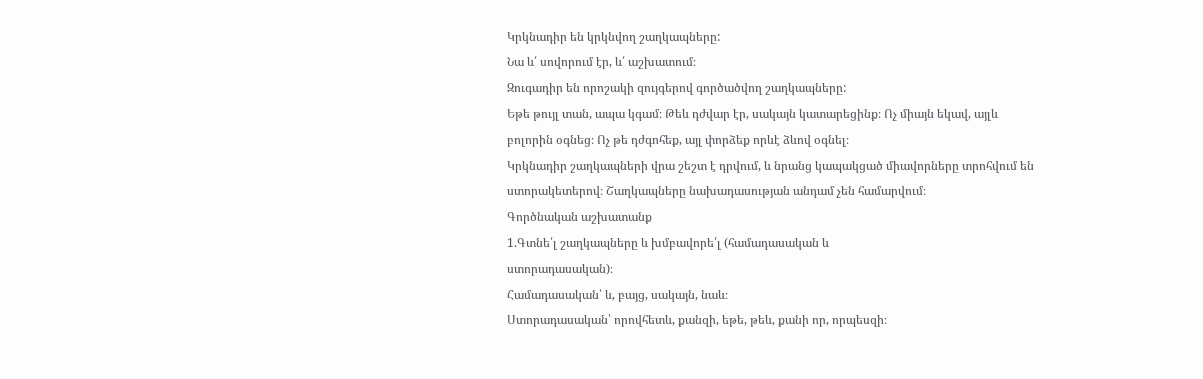Կրկնադիր են կրկնվող շաղկապները:
Նա և՛ սովորում էր, և՛ աշխատում։
Զուգադիր են որոշակի զույգերով գործածվող շաղկապները:
Եթե թույլ տան, ապա կգամ։ Թեև դժվար էր, սակայն կատարեցինք։ Ոչ միայն եկավ, այլև բոլորին օգնեց։ Ոչ թե դժգոհեք, այլ փորձեք որևէ ձևով օգնել։
Կրկնադիր շաղկապների վրա շեշտ է դրվում, և նրանց կապակցած միավորները տրոհվում են ստորակետերով։ Շաղկապները նախադասության անդամ չեն համարվում։
Գործնական աշխատանք
1.Գտնե՛լ շաղկապները և խմբավորե՛լ (համադասական և
ստորադասական)։
Համադասական՝ և, բայց, սակայն, նաև։
Ստորադասական՝ որովհետև, քանզի, եթե, թեև, քանի որ, որպեսզի։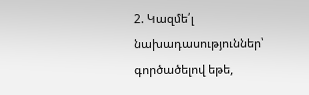2. Կազմե՛լ նախադասություններ՝ գործածելով եթե,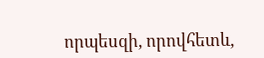որպեսզի, որովհետև,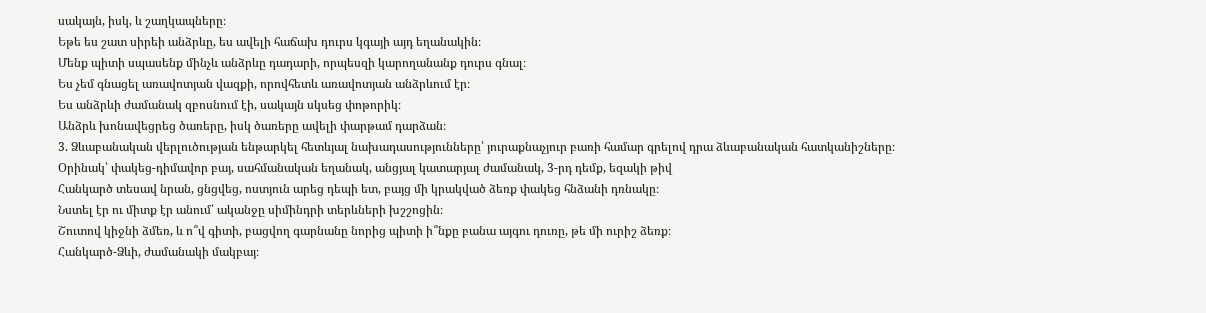սակայն, իսկ, և շաղկապները։
Եթե ես շատ սիրեի անձրևը, ես ավելի հաճախ դուրս կգայի այդ եղանակին։
Մենք պիտի սպասենք մինչև անձրևը դադարի, որպեսզի կարողանանք դուրս գնալ։
Ես չեմ գնացել առավոտյան վազքի, որովհետև առավոտյան անձրևում էր։
Ես անձրևի ժամանակ զբոսնում էի, սակայն սկսեց փոթորիկ։
Անձրև խոնավեցրեց ծառերը, իսկ ծառերը ավելի փարթամ դարձան։
3. Ձևաբանական վերլուծության ենթարկել հետևյալ նախադասությունները՝ յուրաքնաչյուր բառի համար գրելով դրա ձևաբանական հատկանիշները։
Օրինակ՝ փակեց-դիմավոր բայ, սահմանական եղանակ, անցյալ կատարյալ ժամանակ, 3-րդ դեմք, եզակի թիվ
Հանկարծ տեսավ նրան, ցնցվեց, ոստյուն արեց դեպի ետ, բայց մի կրակված ձեռք փակեց հնձանի դռնակը։
Նստել էր ու միտք էր անում՝ ականջը սիմինդրի տերևների խշշոցին։
Շուտով կիջնի ձմեռ, և ո՞վ գիտի, բացվող գարնանը նորից պիտի ի՞նքը բանա այգու դուռը, թե մի ուրիշ ձեռք։
Հանկարծ-Ձևի, ժամանակի մակբայ։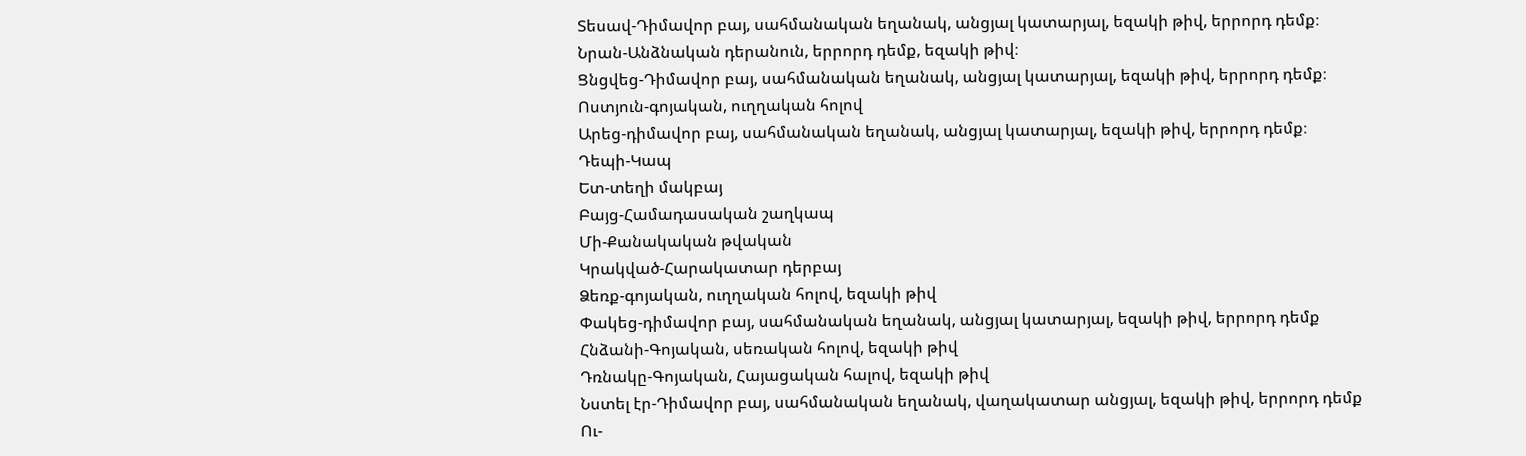Տեսավ-Դիմավոր բայ, սահմանական եղանակ, անցյալ կատարյալ, եզակի թիվ, երրորդ դեմք։
Նրան-Անձնական դերանուն, երրորդ դեմք, եզակի թիվ։
Ցնցվեց-Դիմավոր բայ, սահմանական եղանակ, անցյալ կատարյալ, եզակի թիվ, երրորդ դեմք։
Ոստյուն-գոյական, ուղղական հոլով
Արեց-դիմավոր բայ, սահմանական եղանակ, անցյալ կատարյալ, եզակի թիվ, երրորդ դեմք։
Դեպի-Կապ
Ետ-տեղի մակբայ
Բայց-Համադասական շաղկապ
Մի-Քանակական թվական
Կրակված-Հարակատար դերբայ
Ձեռք-գոյական, ուղղական հոլով, եզակի թիվ
Փակեց-դիմավոր բայ, սահմանական եղանակ, անցյալ կատարյալ, եզակի թիվ, երրորդ դեմք
Հնձանի-Գոյական, սեռական հոլով, եզակի թիվ
Դռնակը-Գոյական, Հայացական հալով, եզակի թիվ
Նստել էր-Դիմավոր բայ, սահմանական եղանակ, վաղակատար անցյալ, եզակի թիվ, երրորդ դեմք
Ու-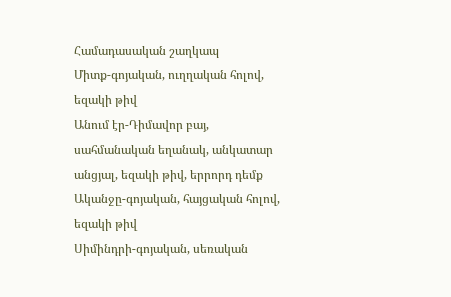Համադասական շաղկապ
Միտք-գոյական, ուղղական հոլով, եզակի թիվ
Անում էր-Դիմավոր բայ, սահմանական եղանակ, անկատար անցյալ, եզակի թիվ, երրորդ դեմք
Ականջը-գոյական, հայցական հոլով, եզակի թիվ
Սիմինդրի-գոյական, սեռական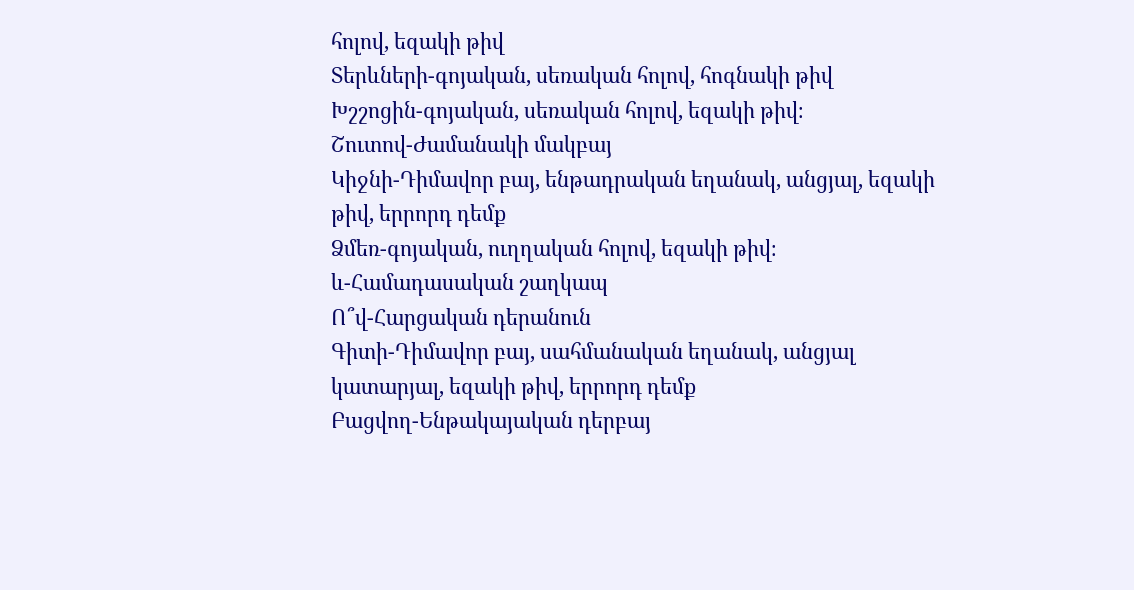հոլով, եզակի թիվ
Տերևների-գոյական, սեռական հոլով, հոգնակի թիվ
Խշշոցին-գոյական, սեռական հոլով, եզակի թիվ։
Շուտով-Ժամանակի մակբայ
Կիջնի-Դիմավոր բայ, ենթադրական եղանակ, անցյալ, եզակի թիվ, երրորդ դեմք
Ձմեռ-գոյական, ուղղական հոլով, եզակի թիվ։
և-Համադասական շաղկապ
Ո՞վ-Հարցական դերանուն
Գիտի-Դիմավոր բայ, սահմանական եղանակ, անցյալ կատարյալ, եզակի թիվ, երրորդ դեմք
Բացվող-Ենթակայական դերբայ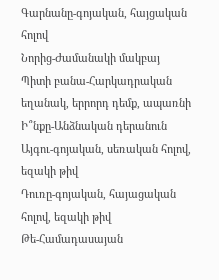Գարնանը-գոյական, հայցական հոլով
Նորից-Ժամանակի մակբայ
Պիտի բանա-Հարկադրական եղանակ, երրորդ դեմք, ապառնի
Ի՞նքը-Անձնական դերանուն
Այգու-գոյական, սեռական հոլով, եզակի թիվ
Դուռը-գոյական, հայացական հոլով, եզակի թիվ
Թե-Համադասայան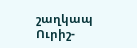շաղկապ
Ուրիշ-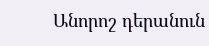Անորոշ դերանուն